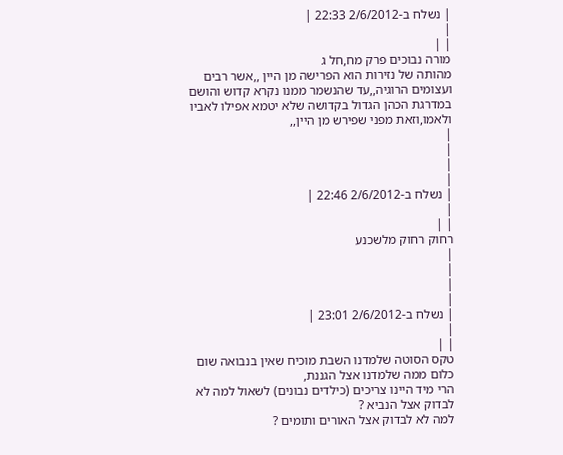| נשלח ב-2/6/2012 22:33 |
|
| |
מורה נבוכים פרק מח,חל ג
מהותה של נזירות הוא הפרישה מן היין ,,אשר רבים ועצומים הרוגיה,,עד שהנשמר ממנו נקרא קדוש והושם במדרגת הכהן הגדול בקדושה שלא יטמא אפילו לאביו ולאמו,וזאת מפני שפירש מן היין,,
|
|
|
|
| נשלח ב-2/6/2012 22:46 |
|
| |
רחוק רחוק מלשכנע
|
|
|
|
| נשלח ב-2/6/2012 23:01 |
|
| |
טקס הסוטה שלמדנו השבת מוכיח שאין בנבואה שום כלום ממה שלמדנו אצל הגננת,
הרי מיד היינו צריכים (כילדים נבונים) לשאול למה לא לבדוק אצל הנביא ?
למה לא לבדוק אצל האורים ותומים ?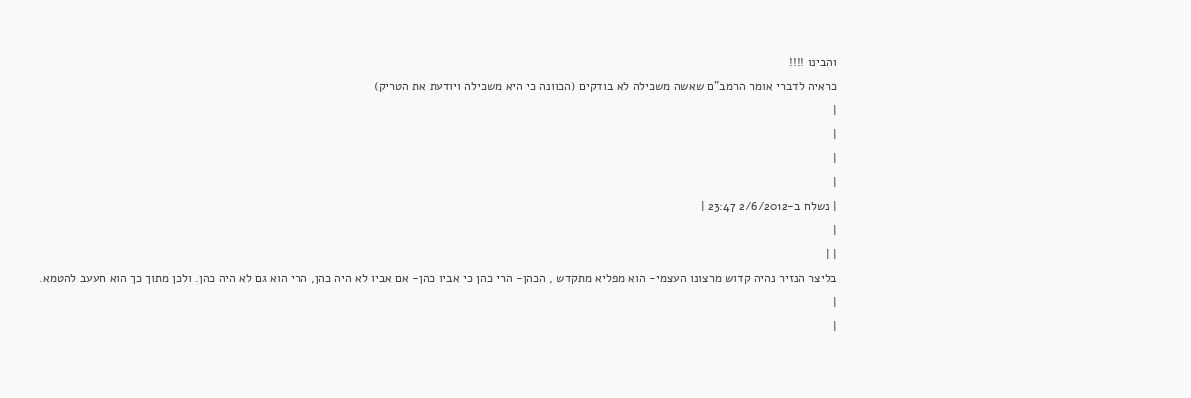והבינו !!!!
כראיה לדברי אומר הרמב"ם שאשה משכילה לא בודקים (הכוונה כי היא משכילה ויודעת את הטריק)
|
|
|
|
| נשלח ב-2/6/2012 23:47 |
|
| |
בליצר הנזיר נהיה קדוש מרצונו העצמי- הוא מפליא מתקדש , הכהן- הרי כהן כי אביו כהן- אם אביו לא היה כהן, הרי הוא גם לא היה כהן. ולכן מתוך כך הוא חעעב להטמא.
|
|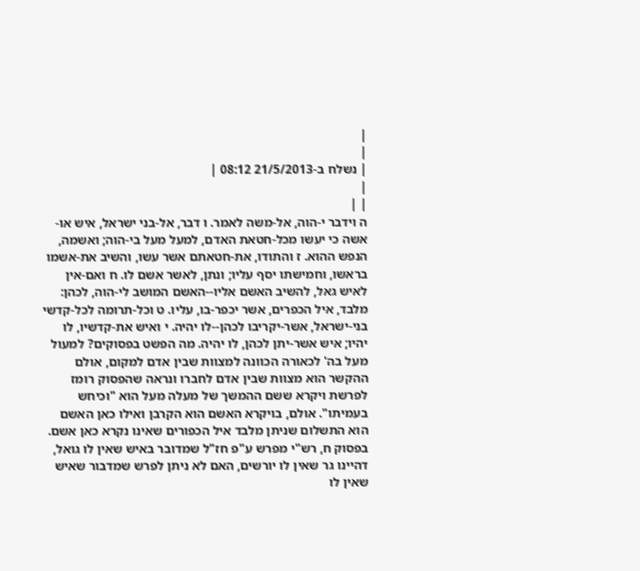|
|
| נשלח ב-21/5/2013 08:12 |
|
| |
ה וידבר י-הוה, אל-משה לאמר. ו דבר, אל-בני ישראל, איש או-אשה כי יעשו מכל-חטאת האדם, למעל מעל בי-הוה; ואשמה, הנפש ההוא. ז והתודו, את-חטאתם אשר עשו, והשיב את-אשמו בראשו, וחמישתו יסף עליו; ונתן, לאשר אשם לו. ח ואם-אין לאיש גאל, להשיב האשם אליו--האשם המושב לי-הוה, לכהן: מלבד, איל הכפרים, אשר יכפר-בו, עליו. ט וכל-תרומה לכל-קדשי בני-ישראל, אשר-יקריבו לכהן--לו יהיה. י ואיש את-קדשיו, לו יהיו; איש אשר-יתן לכהן, לו יהיה. מה הפשט בפסוקים? למעול מעל בה' לכאורה הכוונה למצוות שבין אדם למקום, אולם ההקשר הוא מצוות שבין אדם לחברו ונראה שהפסוק רומז לפרשת ויקרא ששם ההמשך של מעלה מעל הוא "וכיחש בעמיתו". אולם, בויקרא האשם הוא הקרבן ואילו כאן האשם הוא התשלום שניתן מלבד איל הכפורים שאינו נקרא כאן אשם. בפסוק ח, רש"י מפרש ע"פ חז"ל שמדובר באיש שאין לו גואל, דהיינו גר שאין לו יורשים, האם לא ניתן לפרש שמדבור שאיש שאין לו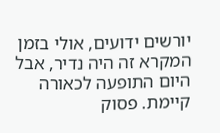יורשים ידועים, אולי בזמן המקרא זה היה נדיר, אבל היום התופעה לכאורה קיימת. פסוק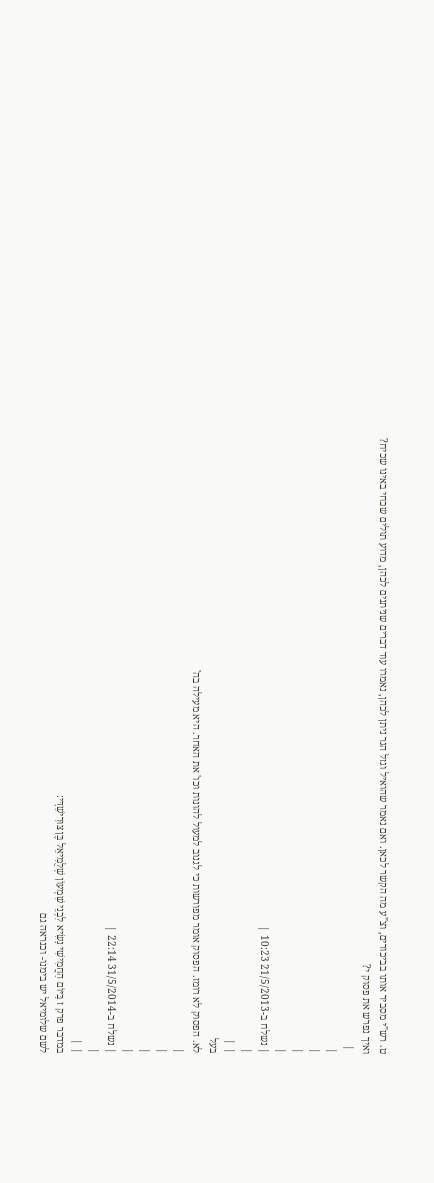ט. רש"י מסביר אותו בביכורים, וצ"ע מה הקשר לכאן. ואם נאמר שהואיל וגזל הגר ניתן לכהן, נאמרו עוד דברים שניתנים לכהן, מדוע תולים שכחי באינו שכיח? ואיך נפרש את פסוק י?
 |
|
|
|
|
| נשלח ב-21/5/2013 10:23 |
|
| |
בעל
לא. הפסוק לא רומז. הפסוק אומר מפורשות כי לגנוב למעול להונות וכו' את האחר. היא מעילה בה'
|
|
|
|
| נשלח ב-31/5/2014 22:14 |
|
| |
במדבר פרק ז בַּיּוֹם הַחֲמִישִׁי נָשִׂיא לִבְנֵי שִׁמְעוֹן שְׁלֻמִיאֵל בֶּן צוּרִישַׁדָּי:
לשם שלומיאל יש בימנו- וכנראה גם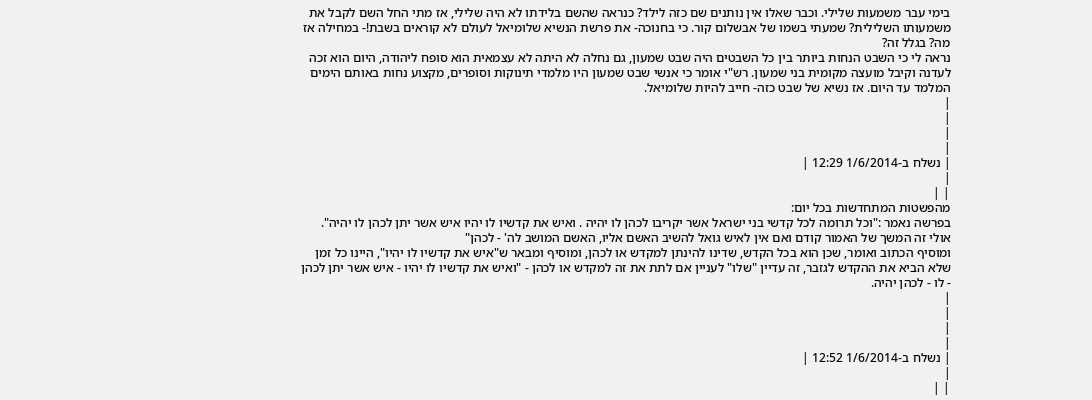בימי עבר משמעות שלילי. וכבר שאלו אין נותנים שם כזה לילד? כנראה שהשם בלידתו לא היה שלילי, אז מתי החל השם לקבל את משמעותו השלילית? שמעתי בשמו של אבשלום קור. כי בחנוכה- את פרשת הנשיא שלומיאל לעולם לא קוראים בשבת!- במחילה אז מה? בגלל זה?
נראה לי כי השבט הנחות ביותר בין כל השבטים היה שבט שמעון, גם נחלה לא היתה לא עצמאית הוא סופח ליהודה, היום הוא זכה לעדנה וקיבל מועצה מקומית בני שמעון. רש"י אומר כי אנשי שבט שמעון היו מלמדי תינוקות וסופרים, מקצוע נחות באותם הימים המלמד עד היום. אז נשיא של שבט כזה- חייב להיות שלומיאל.
|
|
|
|
| נשלח ב-1/6/2014 12:29 |
|
| |
מהפשטות המתחדשות בכל יום:
בפרשה נאמר :"וכל תרומה לכל קדשי בני ישראל אשר יקריבו לכהן לו יהיה . ואיש את קדשיו לו יהיו איש אשר יתן לכהן לו יהיה".
אולי זה המשך של האמור קודם ואם אין לאיש גואל להשיב האשם אליו, האשם המושב לה' - לכהן"
ומוסיף הכתוב ואומר, שכן הוא בכל הקדש, שדינו להינתן למקדש או לכהן, ומוסיף ומבאר ש"איש את קדשיו לו יהיו", היינו כל זמן שלא הביא את ההקדש לגזבר, זה עדיין "שלו" לעניין אם לתת את זה למקדש או לכהן - "ואיש את קדשיו לו יהיו - איש אשר יתן לכהן - לו - לכהן יהיה.
|
|
|
|
| נשלח ב-1/6/2014 12:52 |
|
| |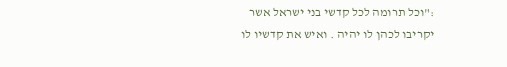:"וכל תרומה לכל קדשי בני ישראל אשר יקריבו לכהן לו יהיה . ואיש את קדשיו לו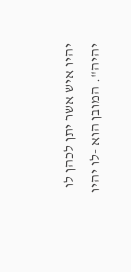יהיו איש אשר יתן לכהן לו יהיה". המובן הוא -לו יהיו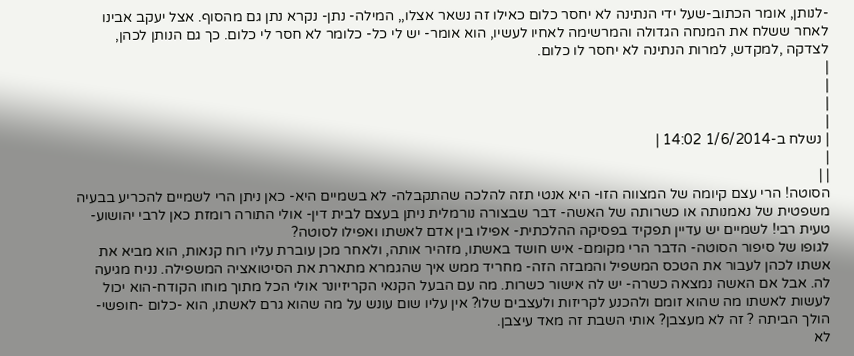-לנותן, אומר הכתוב-שעל ידי הנתינה לא יחסר כלום כאילו זה נשאר אצלו,, המילה- נתן- נקרא נתן גם מהסוף. אצל יעקב אבינו לאחר ששלח את המנחה הגדולה והמרשימה לאחיו לעשיו, הוא אומר- יש לי כל- כלומר לא חסר לי כלום. כך גם הנותן לכהן, לצדקה ,למקדש, למרות הנתינה לא יחסר לו כלום.
|
|
|
|
| נשלח ב-1/6/2014 14:02 |
|
| |
הסוטה! הרי עצם קיומה של המצווה הזו- היא אנטי תזה להלכה שהתקבלה- לא בשמיים היא- כאן ניתן הרי לשמיים להכריע בבעיה משפטית של נאמנותה או כשרותה של האשה- דבר שבצורה נורמלית ניתן בעצם לבית דין- אולי התורה רומזת כאן לרבי יהושוע- טעית רבי! לשמיים יש עדיין תפקיד בפסיקה ההלכתית- אפילו בין אדם לאשתו ואפילו לסוטה?
לגופו של סיפור הסוטה- הדבר הרי מקומם- איש חושד באשתו, מזהיר אותה, ולאחר מכן עוברת עליו רוח קנאות, הוא מביא את אשתו לכהן לעבור את הטכס המשפיל והמבזה הזה- מחריד ממש איך שהגמרא מתארת את הסיטואציה המשפילה. נניח מגיעה לה. אבל אם האשה נמצאה כשרה- יש לה אישור כשרות. מה עם הבעל הקנאי הקריזיונר אולי הכל מתוך מוחו הקודח-הוא יכול לעשות לאשתו מה שהוא זומם ולהכנע לקריזות ולעצבים שלו? אין עליו שום עונש על מה שהוא גרם לאשתו, הוא -כלום -חופשי- הולך הביתה ? זה לא מעצבן? אותי השבת זה מאד עיצבן.
לא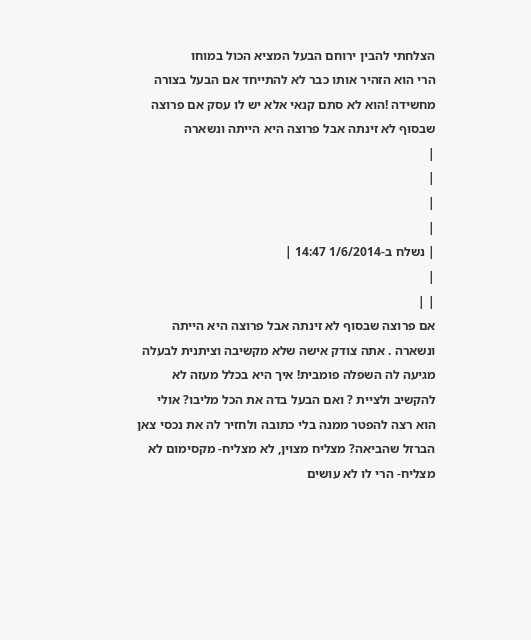הצלחתי להבין ירוחם הבעל המציא הכול במוחו
הרי הוא הזהיר אותו כבר לא להתייחד אם הבעל בצורה מחשידה !הוא לא סתם קנאי אלא יש לו עסק אם פרוצה שבסוף לא זינתה אבל פרוצה היא הייתה ונשארה
|
|
|
|
| נשלח ב-1/6/2014 14:47 |
|
| |
אם פרוצה שבסוף לא זינתה אבל פרוצה היא הייתה ונשארה . אתה צודק אישה שלא מקשיבה וציתנית לבעלה מגיעה לה השפלה פומבית! איך היא בכלל מעזה לא להקשיב ולציית ? ואם הבעל בדה את הכל מליבו? אולי הוא רצה להפטר ממנה בלי כתובה ולחזיר לה את נכסי צאן הברזל שהביאה? מצליח מצוין, לא מצליח- מקסימום לא מצליח- הרי לו לא עושים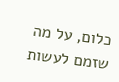כלום, על מה שזמם לעשות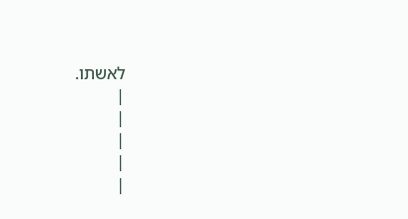לאשתו.
|
|
|
|
|